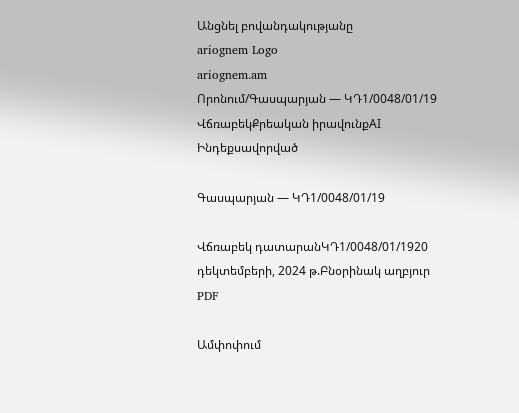Անցնել բովանդակությանը
ariognem Logo
ariognem.am
Որոնում/Գասպարյան — ԿԴ1/0048/01/19
ՎճռաբեկՔրեական իրավունքAI Ինդեքսավորված

Գասպարյան — ԿԴ1/0048/01/19

Վճռաբեկ դատարանԿԴ1/0048/01/1920 դեկտեմբերի, 2024 թ.Բնօրինակ աղբյուր
PDF

Ամփոփում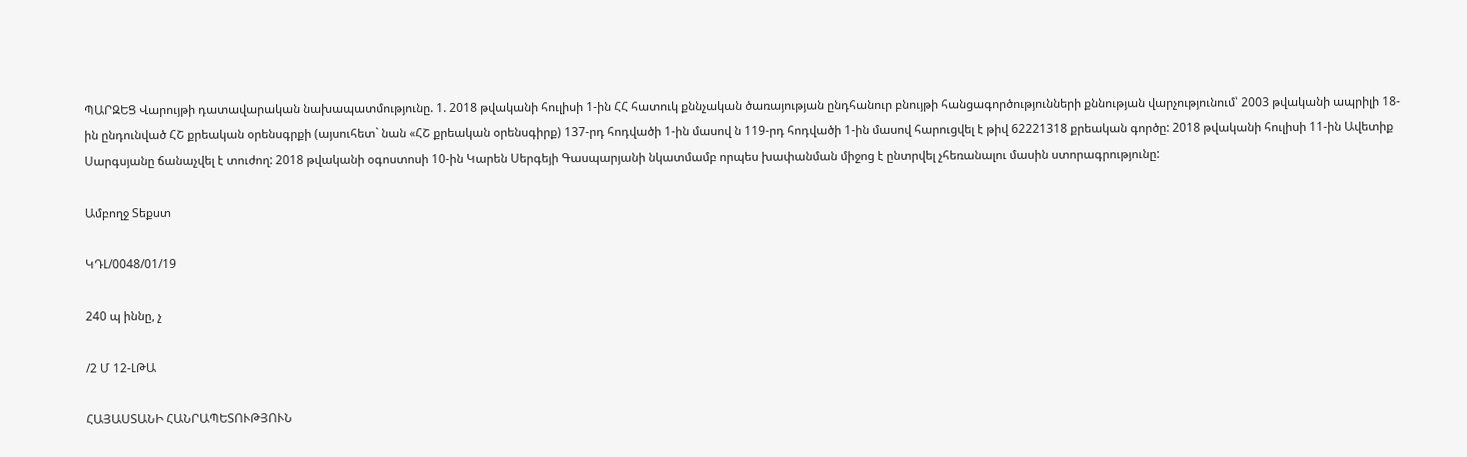ՊԱՐԶԵՑ Վարույթի դատավարական նախապատմությունը. 1. 2018 թվականի հուլիսի 1-ին ՀՀ հատուկ քննչական ծառայության ընդհանուր բնույթի հանցագործությունների քննության վարչությունում՝ 2003 թվականի ապրիլի 18-ին ընդունված ՀՇ քրեական օրենսգրքի (այսուհետ` նան «ՀՇ քրեական օրենսգիրք) 137-րդ հոդվածի 1-ին մասով ն 119-րդ հոդվածի 1-ին մասով հարուցվել է թիվ 62221318 քրեական գործը: 2018 թվականի հուլիսի 11-ին Ավետիք Սարգսյանը ճանաչվել է տուժող: 2018 թվականի օգոստոսի 10-ին Կարեն Սերգեյի Գասպարյանի նկատմամբ որպես խափանման միջոց է ընտրվել չհեռանալու մասին ստորագրությունը:

Ամբողջ Տեքստ

ԿԴԼ/0048/01/19

240 պ իննը, չ

/2 Մ 12-ԼԹԱ

ՀԱՅԱՍՏԱՆԻ ՀԱՆՐԱՊԵՏՈՒԹՅՈՒՆ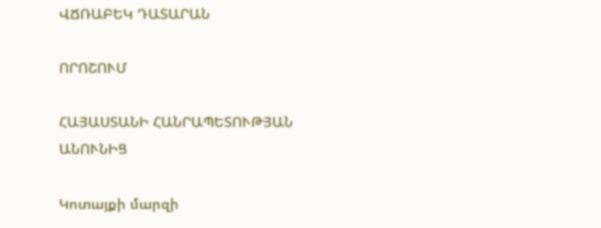ՎՃՌԱԲԵԿ ԴԱՏԱՐԱՆ

ՈՐՈՇՈՒՄ

ՀԱՅԱՍՏԱՆԻ ՀԱՆՐԱՊԵՏՈՒԹՅԱՆ ԱՆՈՒՆԻՑ

Կոտայքի մարզի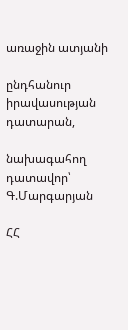առաջին ատյանի

ընդհանուր իրավասության դատարան,

նախագահող դատավոր՝ Գ.Մարգարյան

ՀՀ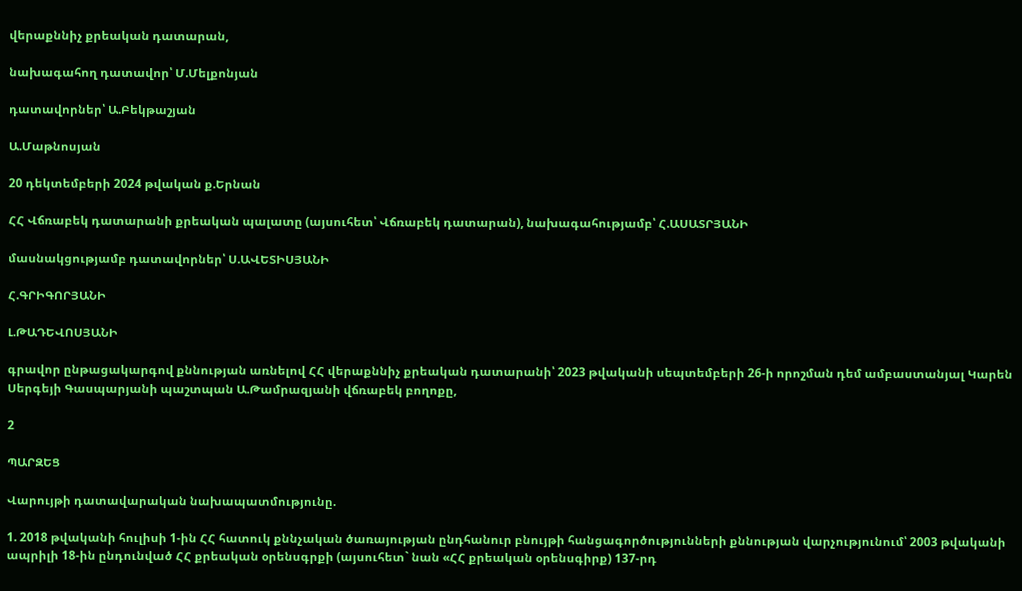վերաքննիչ քրեական դատարան,

նախագահող դատավոր՝ Մ.Մելքոնյան

դատավորներ՝ Ա.Բեկթաշյան

Ա.Մաթնոսյան

20 դեկտեմբերի 2024 թվական ք.Երնան

ՀՀ Վճռաբեկ դատարանի քրեական պալատը (այսուհետ՝ Վճռաբեկ դատարան), նախագահությամբ՝ Հ.ԱՍԱՏՐՅԱՆԻ

մասնակցությամբ դատավորներ՝ Ս.ԱՎԵՏԻՍՅԱՆԻ

Հ.ԳՐԻԳՈՐՅԱՆԻ

Լ.ԹԱԴԵՎՈՍՅԱՆԻ

գրավոր ընթացակարգով քննության առնելով ՀՀ վերաքննիչ քրեական դատարանի՝ 2023 թվականի սեպտեմբերի 26-ի որոշման դեմ ամբաստանյալ Կարեն Սերգեյի Գասպարյանի պաշտպան Ա.Թամրազյանի վճռաբեկ բողոքը,

2

ՊԱՐԶԵՑ

Վարույթի դատավարական նախապատմությունը.

1. 2018 թվականի հուլիսի 1-ին ՀՀ հատուկ քննչական ծառայության ընդհանուր բնույթի հանցագործությունների քննության վարչությունում՝ 2003 թվականի ապրիլի 18-ին ընդունված ՀՀ քրեական օրենսգրքի (այսուհետ` նան «ՀՀ քրեական օրենսգիրք) 137-րդ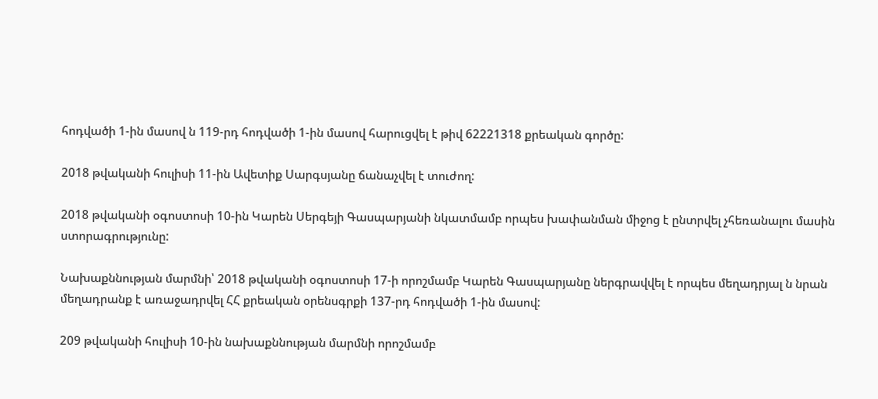հոդվածի 1-ին մասով ն 119-րդ հոդվածի 1-ին մասով հարուցվել է թիվ 62221318 քրեական գործը:

2018 թվականի հուլիսի 11-ին Ավետիք Սարգսյանը ճանաչվել է տուժող:

2018 թվականի օգոստոսի 10-ին Կարեն Սերգեյի Գասպարյանի նկատմամբ որպես խափանման միջոց է ընտրվել չհեռանալու մասին ստորագրությունը:

Նախաքննության մարմնի՝ 2018 թվականի օգոստոսի 17-ի որոշմամբ Կարեն Գասպարյանը ներգրավվել է որպես մեղադրյալ ն նրան մեղադրանք է առաջադրվել ՀՀ քրեական օրենսգրքի 137-րդ հոդվածի 1-ին մասով:

209 թվականի հուլիսի 10-ին նախաքննության մարմնի որոշմամբ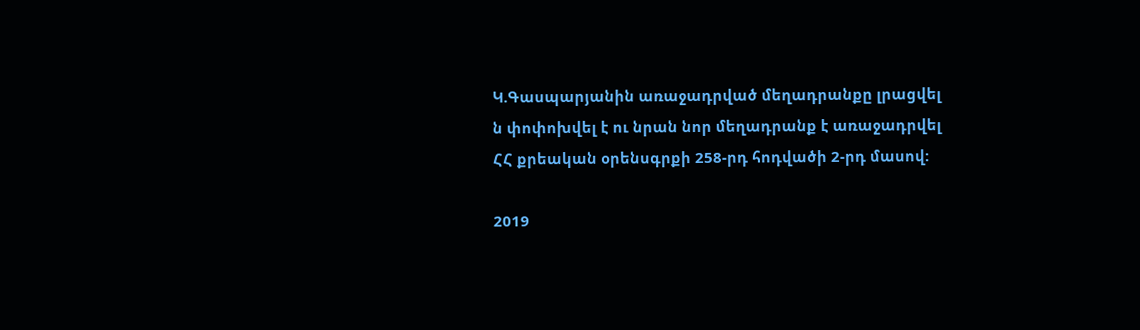Կ.Գասպարյանին առաջադրված մեղադրանքը լրացվել ն փոփոխվել է ու նրան նոր մեղադրանք է առաջադրվել ՀՀ քրեական օրենսգրքի 258-րդ հոդվածի 2-րդ մասով:

2019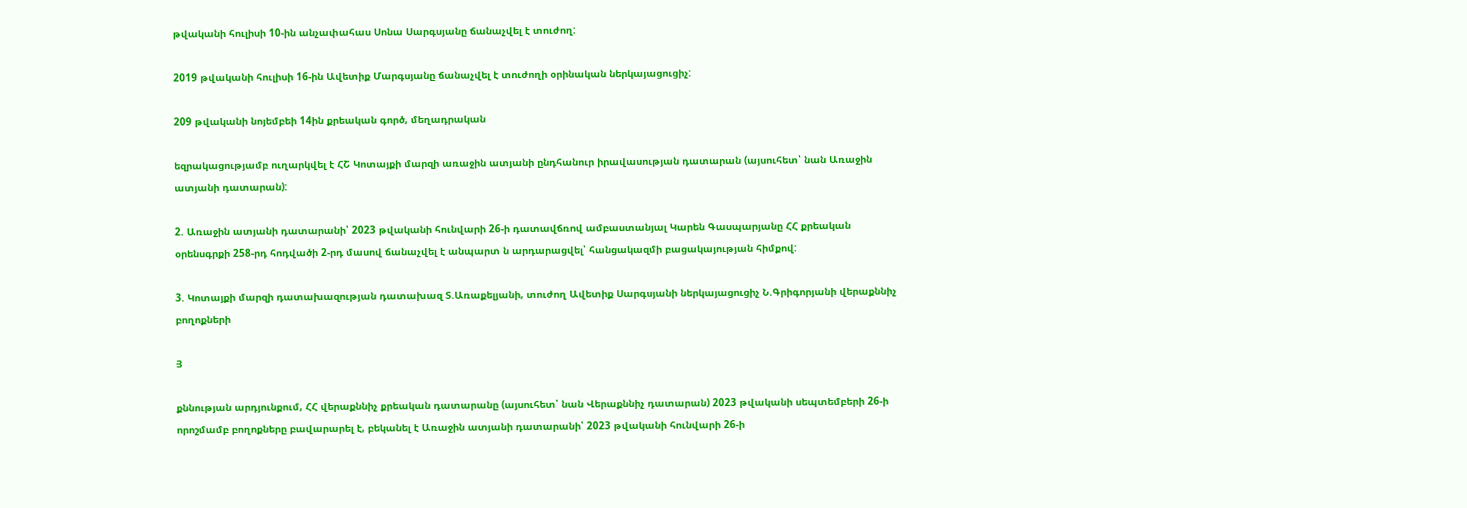թվականի հուլիսի 10-ին անչափահաս Սոնա Սարգսյանը ճանաչվել է տուժող:

2019 թվականի հուլիսի 16-ին Ավետիք Մարգսյանը ճանաչվել է տուժողի օրինական ներկայացուցիչ:

209 թվականի նոյեմբեի 14ին քրեական գործ, մեղադրական

եզրակացությամբ ուղարկվել է ՀՇ Կոտայքի մարզի առաջին ատյանի ընդհանուր իրավասության դատարան (այսուհետ՝ նան Առաջին ատյանի դատարան):

2. Առաջին ատյանի դատարանի՝ 2023 թվականի հունվարի 26-ի դատավճռով ամբաստանյալ Կարեն Գասպարյանը ՀՀ քրեական օրենսգրքի 258-րդ հոդվածի 2-րդ մասով ճանաչվել է անպարտ ն արդարացվել՝ հանցակազմի բացակայության հիմքով:

3. Կոտայքի մարզի դատախազության դատախազ Տ.Առաքելյանի, տուժող Ավետիք Սարգսյանի ներկայացուցիչ Ն.Գրիգորյանի վերաքննիչ բողոքների

Յ

քննության արդյունքում, ՀՀ վերաքննիչ քրեական դատարանը (այսուհետ՝ նան Վերաքննիչ դատարան) 2023 թվականի սեպտեմբերի 26-ի որոշմամբ բողոքները բավարարել է, բեկանել է Առաջին ատյանի դատարանի՝ 2023 թվականի հունվարի 26-ի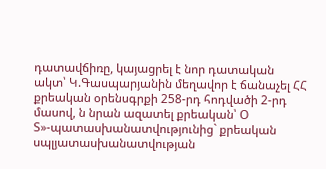դատավճիռը, կայացրել է նոր դատական ակտ՝ Կ.Գասպարյանին մեղավոր է ճանաչել ՀՀ քրեական օրենսգրքի 258-րդ հոդվածի 2-րդ մասով, ն նրան ազատել քրեական՝ Օ Տ»-պատասխանատվությունից` քրեական սպլյատասխանատվության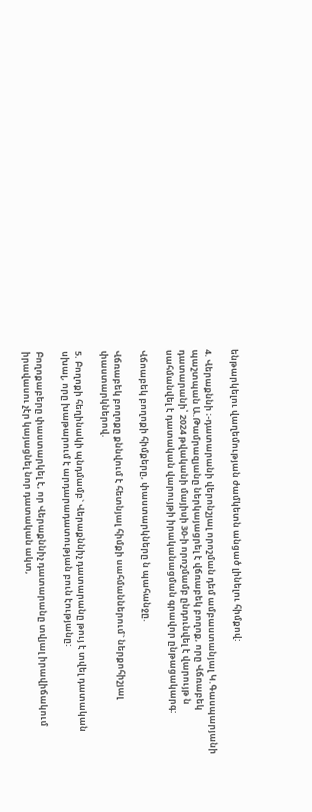ենթարկելու վաղեմության ժամկետն անցած լինելու հիմքով:

4. Վերաքննի ։-դատարանի վերոնշյալ որոշման դեմ ամբաստանյալ Կ.Գասպարյանի պաշտպան Ա.Թամրազյանը ներկայացրել է վճռաբեկ բողոք, որը Վճռաբեկ դատարանի՝ 2024 թվականի մայիսի 30-ի որոշմամբ ընդունվել է վարույթ ն սահմանվել է դատական վարույթի իրականացման գրավոր ընթացակարգ:

Վճոաբեկ բողոքի հիմքերը, փաստարկները ն պահանջը.

Վճռաբեկ բողոքը քննվում է հետնյալ հիմքի սահմաններում` ներքոհիշյալ փաստարկներով.

5. Բողոքի հեղինակի պնդմամբ` Վերաքննիչ դատարանը թույ է տվել դատական սխալ, որը խաթարում է արդարադատության բուն էությանը:

Բողոքաբերը փաստարկել է, որ Վերաքննիչ դատարանը տվյալ իրավիճակում իրավասու չէր կայացնել նոր դատական ակտ,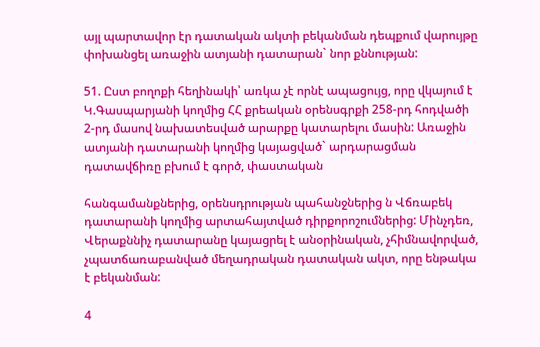այլ պարտավոր էր դատական ակտի բեկանման դեպքում վարույթը փոխանցել առաջին ատյանի դատարան` նոր քննության:

51. Ըստ բողոքի հեղինակի՝ առկա չէ որնէ ապացույց, որը վկայում է Կ.Գասպարյանի կողմից ՀՀ քրեական օրենսգրքի 258-րդ հոդվածի 2-րդ մասով նախատեսված արարքը կատարելու մասին: Առաջին ատյանի դատարանի կողմից կայացված` արդարացման դատավճիռը բխում է գործ, փաստական

հանգամանքներից, օրենսդրության պահանջներից ն Վճռաբեկ դատարանի կողմից արտահայտված դիրքորոշումներից: Մինչդեռ, Վերաքննիչ դատարանը կայացրել է անօրինական, չհիմնավորված, չպատճառաբանված մեղադրական դատական ակտ, որը ենթակա է բեկանման:

4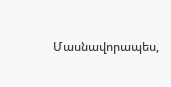Մասնավորապես,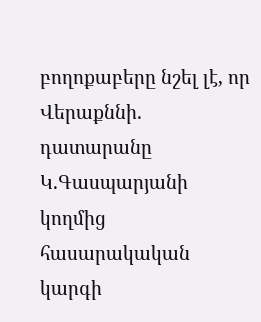բողոքաբերը նշել լէ, որ Վերաքննի. դատարանը Կ.Գասպարյանի կողմից հասարակական կարգի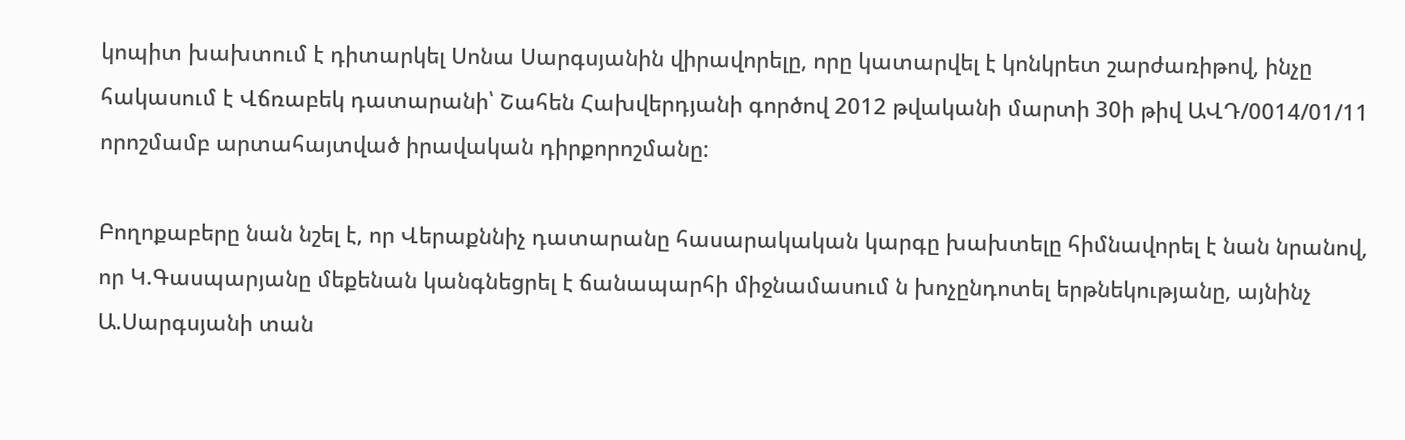կոպիտ խախտում է դիտարկել Սոնա Սարգսյանին վիրավորելը, որը կատարվել է կոնկրետ շարժառիթով, ինչը հակասում է Վճռաբեկ դատարանի՝ Շահեն Հախվերդյանի գործով 2012 թվականի մարտի 30ի թիվ ԱՎԴ/0014/01/11 որոշմամբ արտահայտված իրավական դիրքորոշմանը:

Բողոքաբերը նան նշել է, որ Վերաքննիչ դատարանը հասարակական կարգը խախտելը հիմնավորել է նան նրանով, որ Կ.Գասպարյանը մեքենան կանգնեցրել է ճանապարհի միջնամասում ն խոչընդոտել երթնեկությանը, այնինչ Ա.Սարգսյանի տան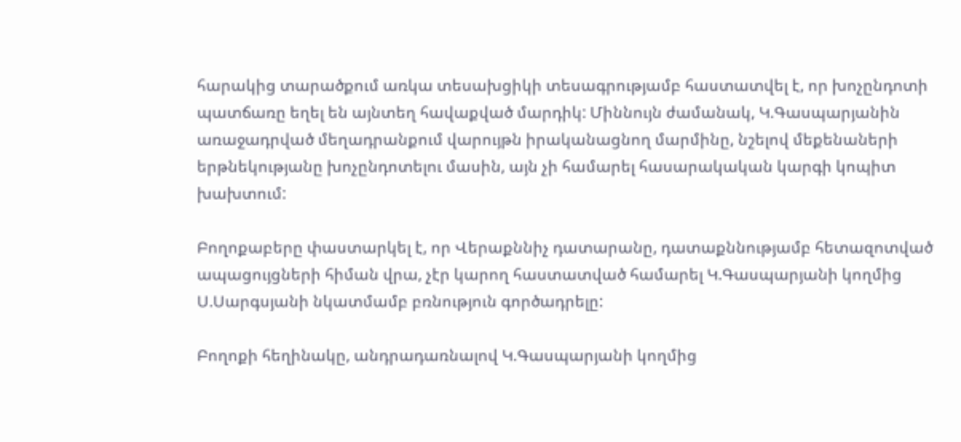հարակից տարածքում առկա տեսախցիկի տեսագրությամբ հաստատվել է, որ խոչընդոտի պատճառը եղել են այնտեղ հավաքված մարդիկ: Միննույն ժամանակ, Կ.Գասպարյանին առաջադրված մեղադրանքում վարույթն իրականացնող մարմինը, նշելով մեքենաների երթնեկությանը խոչընդոտելու մասին, այն չի համարել հասարակական կարգի կոպիտ խախտում:

Բողոքաբերը փաստարկել է, որ Վերաքննիչ դատարանը, դատաքննությամբ հետազոտված ապացույցների հիման վրա, չէր կարող հաստատված համարել Կ.Գասպարյանի կողմից Ս.Սարգսյանի նկատմամբ բռնություն գործադրելը:

Բողոքի հեղինակը, անդրադառնալով Կ.Գասպարյանի կողմից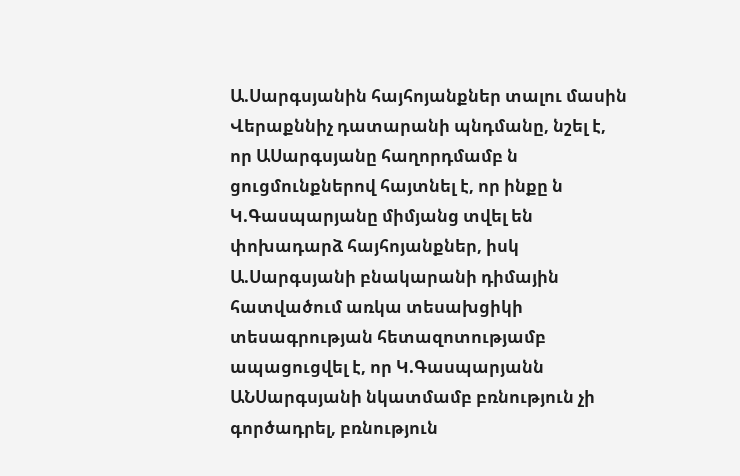Ա.Սարգսյանին հայհոյանքներ տալու մասին Վերաքննիչ դատարանի պնդմանը, նշել է, որ ԱՍարգսյանը հաղորդմամբ ն ցուցմունքներով հայտնել է, որ ինքը ն Կ.Գասպարյանը միմյանց տվել են փոխադարձ հայհոյանքներ, իսկ Ա.Սարգսյանի բնակարանի դիմային հատվածում առկա տեսախցիկի տեսագրության հետազոտությամբ ապացուցվել է, որ Կ.Գասպարյանն ԱՆՍարգսյանի նկատմամբ բռնություն չի գործադրել, բռնություն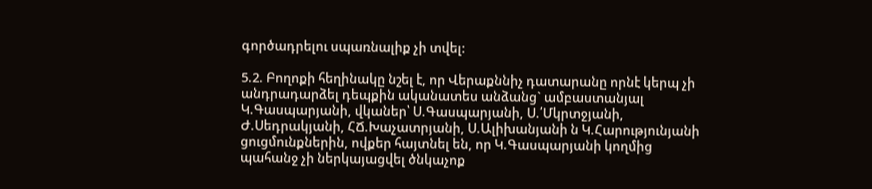գործադրելու սպառնալիք չի տվել:

5.2. Բողոքի հեղինակը նշել է, որ Վերաքննիչ դատարանը որնէ կերպ չի անդրադարձել դեպքին ականատես անձանց` ամբաստանյալ Կ.Գասպարյանի, վկաներ՝ Ս.Գասպարյանի, Ս.՛Մկրտջյանի, Ժ.Սեդրակյանի, ՀՃ.Խաչատրյանի, Ս.Ալիխանյանի ն Կ.Հարությունյանի ցուցմունքներին, ովքեր հայտնել են, որ Կ.Գասպարյանի կողմից պահանջ չի ներկայացվել ծնկաչոք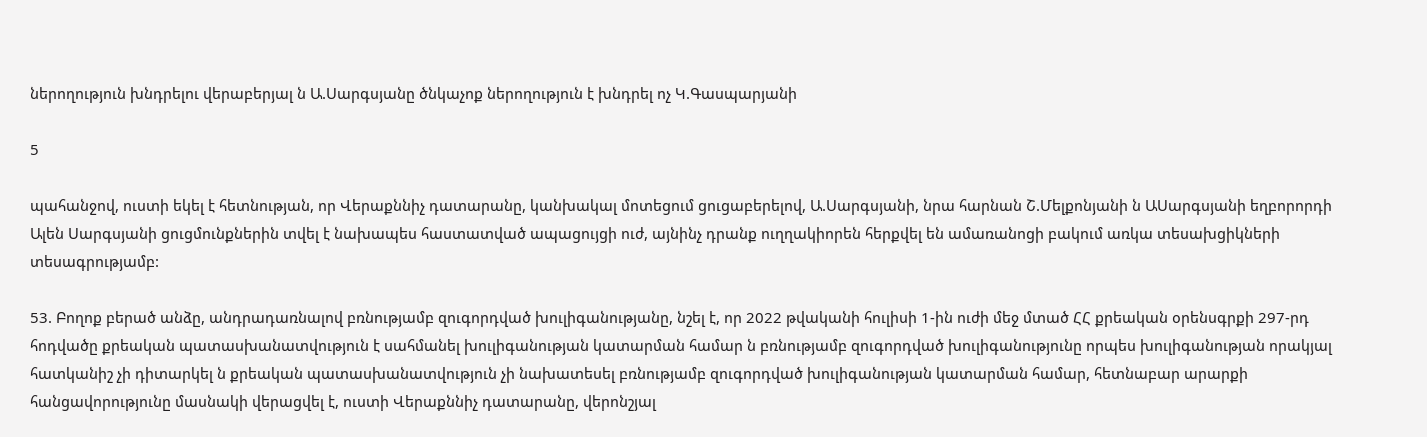ներողություն խնդրելու վերաբերյալ ն Ա.Սարգսյանը ծնկաչոք ներողություն է խնդրել ոչ Կ.Գասպարյանի

5

պահանջով, ուստի եկել է հետնության, որ Վերաքննիչ դատարանը, կանխակալ մոտեցում ցուցաբերելով, Ա.Սարգսյանի, նրա հարնան Շ.Մելքոնյանի ն ԱՍարգսյանի եղբորորդի Ալեն Սարգսյանի ցուցմունքներին տվել է նախապես հաստատված ապացույցի ուժ, այնինչ դրանք ուղղակիորեն հերքվել են ամառանոցի բակում առկա տեսախցիկների տեսագրությամբ:

53. Բողոք բերած անձը, անդրադառնալով բռնությամբ զուգորդված խուլիգանությանը, նշել է, որ 2022 թվականի հուլիսի 1-ին ուժի մեջ մտած ՀՀ քրեական օրենսգրքի 297-րդ հոդվածը քրեական պատասխանատվություն է սահմանել խուլիգանության կատարման համար ն բռնությամբ զուգորդված խուլիգանությունը որպես խուլիգանության որակյալ հատկանիշ չի դիտարկել ն քրեական պատասխանատվություն չի նախատեսել բռնությամբ զուգորդված խուլիգանության կատարման համար, հետնաբար արարքի հանցավորությունը մասնակի վերացվել է, ուստի Վերաքննիչ դատարանը, վերոնշյալ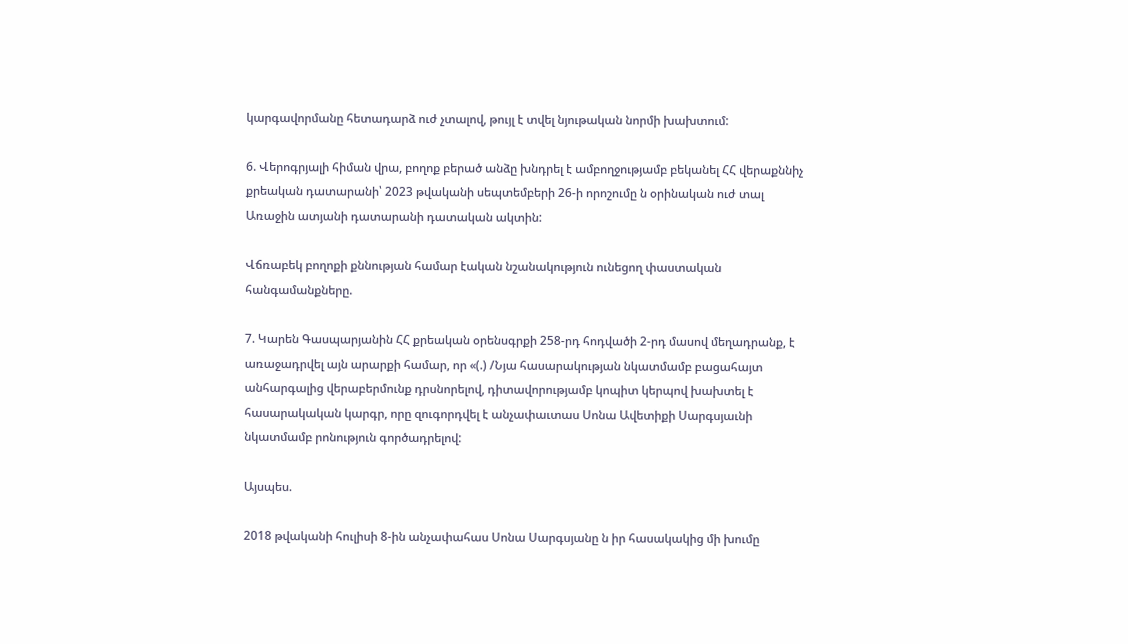կարգավորմանը հետադարձ ուժ չտալով, թույլ է տվել նյութական նորմի խախտում:

6. Վերոգրյալի հիման վրա, բողոք բերած անձը խնդրել է ամբողջությամբ բեկանել ՀՀ վերաքննիչ քրեական դատարանի՝ 2023 թվականի սեպտեմբերի 26-ի որոշումը ն օրինական ուժ տալ Առաջին ատյանի դատարանի դատական ակտին:

Վճռաբեկ բողոքի քննության համար էական նշանակություն ունեցող փաստական հանգամանքները.

7. Կարեն Գասպարյանին ՀՀ քրեական օրենսգրքի 258-րդ հոդվածի 2-րդ մասով մեղադրանք, է առաջադրվել այն արարքի համար, որ «(.) /Նյա հասարակության նկատմամբ բացահայտ անհարգալից վերաբերմունք դրսնորելով, դիտավորությամբ կոպիտ կերպով խախտել է հասարակական կարգր, որը զուգորդվել է անչափաւտաս Սոնա Ավետիքի Սարգսյաւնի նկատմամբ րոնություն գործադրելով:

Այսպես.

2018 թվականի հուլիսի 8-ին անչափահաս Սոնա Սարգսյանը ն իր հասակակից մի խումը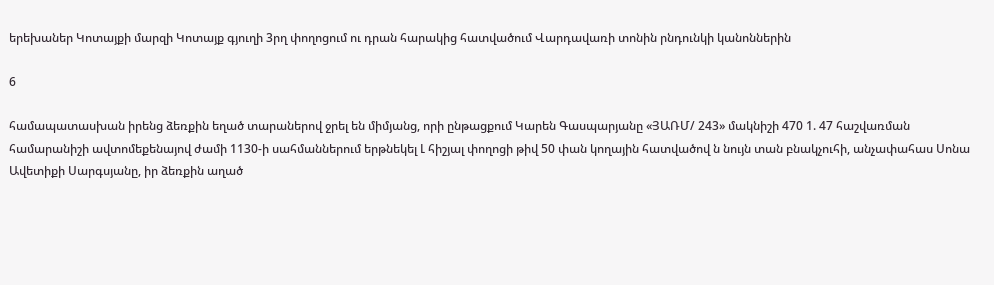երեխաներ Կոտայքի մարզի Կոտայք գյուղի 3րղ փողոցում ու դրան հարակից հատվածում Վարդավառի տոնին րնդունկի կանոններին

6

համապատասխան իրենց ձեռքին եղած տարաներով ջրել են միմյանց, որի ընթացքում Կարեն Գասպարյանը «ՅԱՌՄ/ 243» մակնիշի 470 1. 47 հաշվառման համարանիշի ավտոմեքենայով ժամի 1130-ի սահմաններում երթնեկել Լ հիշյալ փողոցի թիվ 50 փան կողային հատվածով ն նույն տան բնակչուհի, անչափահաս Սոնա Ավետիքի Սարգսյանը, իր ձեռքին աղած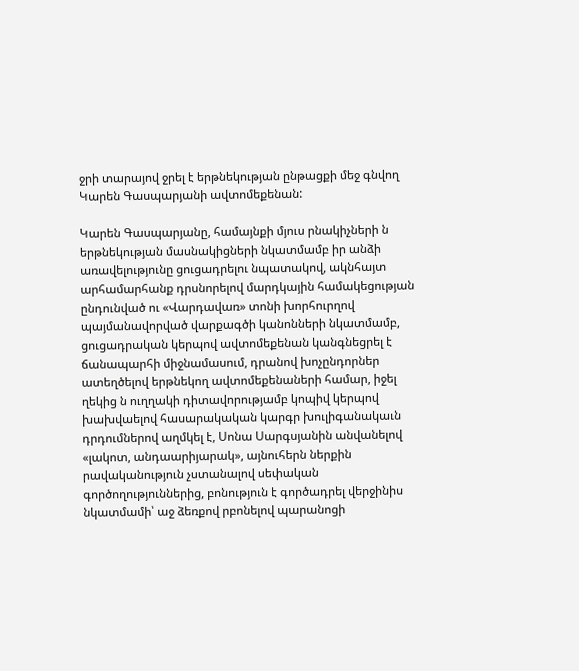ջրի տարայով ջրել է երթնեկության ընթացքի մեջ գնվող Կարեն Գասպարյանի ավտոմեքենան:

Կարեն Գասպարյանը, համայնքի մյուս րնակիչների ն երթնեկության մասնակիցների նկատմամբ իր անձի առավելությունը ցուցադրելու նպատակով, ակնհայտ արհամարհանք դրսնորելով մարդկային համակեցության ընդունված ու «Վարդավառ» տոնի խորհուրղով պայմանավորված վարքագծի կանոնների նկատմամբ, ցուցադրական կերպով ավտոմեքենան կանգնեցրել է ճանապարհի միջնամասում, դրանով խոչընդորներ ատեղծելով երթնեկող ավտոմեքենաների համար, իջել ղեկից ն ուղղակի դիտավորությամբ կոպիվ կերպով խախվաելով հասարակական կարգր խուլիգանակաւն դրդումներով աղմկել է, Սոնա Սարգսյանին անվանելով «լակոտ, անդաարիյարակ», այնուհերն ներքին րավականություն չստանալով սեփական գործողություններից, բոնություն է գործադրել վերջինիս նկատմամի՝ աջ ձեռքով րբոնելով պարանոցի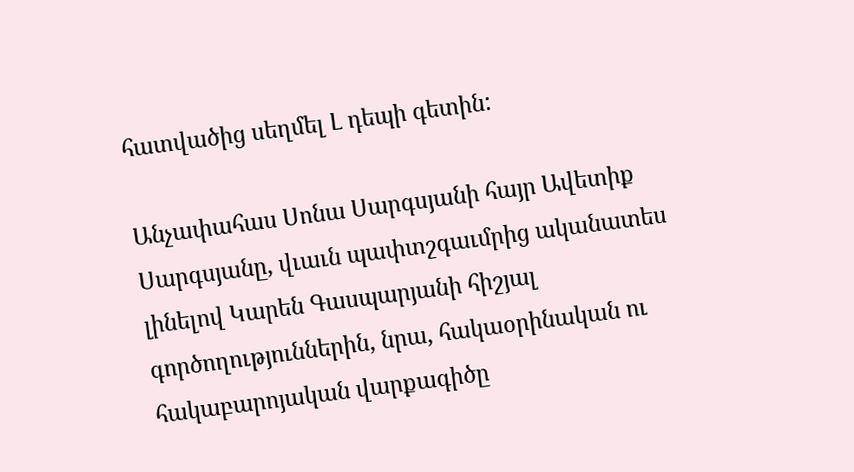հատվածից սեղմել Լ դեպի գետին:

Անչափահաս Սոնա Սարգսյանի հայր Ավետիք Սարգսյանը, վւաւն պափտշգաւմրից ականատես լինելով Կարեն Գասպարյանի հիշյալ գործողություններին, նրա, հակաօրինական ու հակաբարոյական վարքագիծը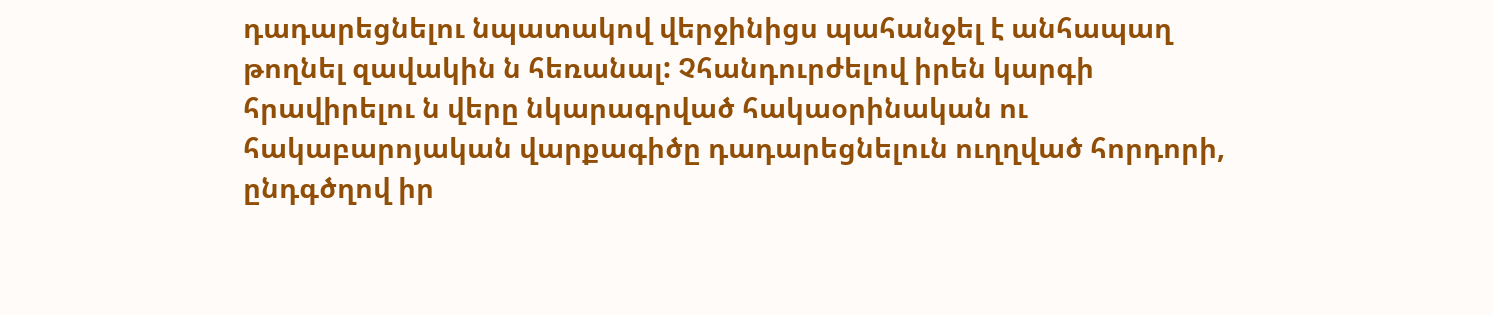դադարեցնելու նպատակով վերջինիցս պահանջել է անհապաղ թողնել զավակին ն հեռանալ: Չհանդուրժելով իրեն կարգի հրավիրելու ն վերը նկարագրված հակաօրինական ու հակաբարոյական վարքագիծը դադարեցնելուն ուղղված հորդորի, ընդգծղով իր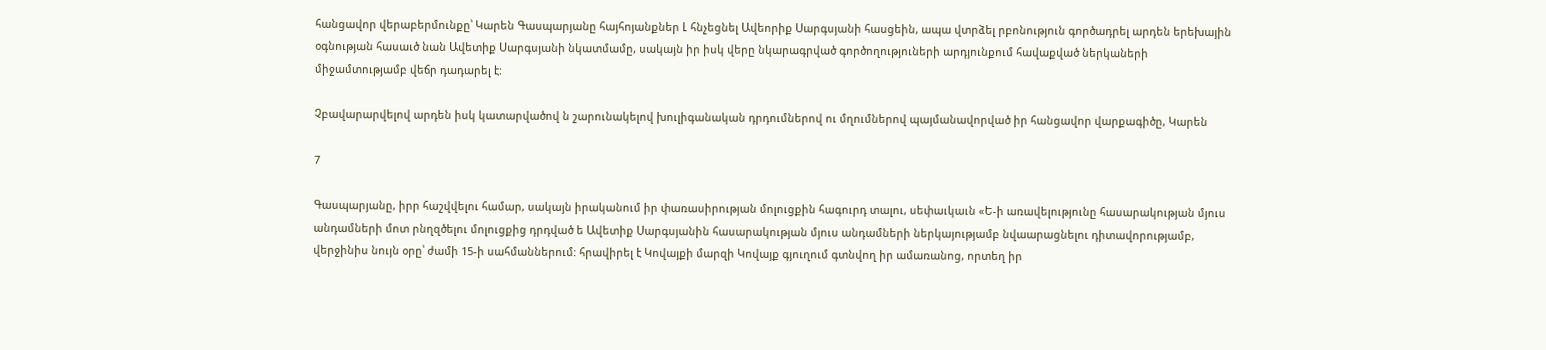հանցավոր վերաբերմունքը՝ Կարեն Գասպարյանը հայհոյանքներ Լ հնչեցնել Ավեորիք Սարգսյանի հասցեին, ապա վտրձել րբոնություն գործադրել արդեն երեխային օգնության հասաւծ նան Ավետիք Սարգսյանի նկատմամը, սակայն իր իսկ վերը նկարագրված գործողություների արդյունքում հավաքված ներկաների միջամտությամբ վեճր դադարել է:

Չբավարարվելով արդեն իսկ կատարվածով ն շարունակելով խուլիգանական դրդումներով ու մղումներով պայմանավորված իր հանցավոր վարքագիծը, Կարեն

7

Գասպարյանը, իրր հաշվվելու համար, սակայն իրականում իր փառասիրության մոլուցքին հագուրդ տալու, սեփաւկաւն «Ե-ի առավելությունը հասարակության մյուս անդամների մոտ րնղզծելու մոլուցքից դրդված ե Ավետիք Սարգսյանին հասարակության մյուս անդամների ներկայությամբ նվաարացնելու դիտավորությամբ, վերջինիս նույն օրը՝ ժամի 15-ի սահմաններում: հրավիրել է Կովայքի մարզի Կովայք գյուղում գտնվող իր ամառանոց, որտեղ իր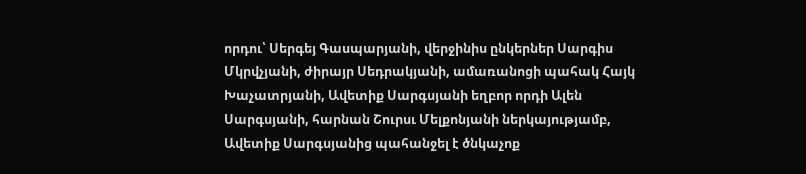որդու՝ Սերգեյ Գասպարյանի, վերջինիս ընկերներ Սարգիս Մկրվչյանի, ժիրայր Սեդրակյանի, ամառանոցի պահակ Հայկ Խաչատրյանի, Ավետիք Սարգսյանի եղբոր որդի Ալեն Սարգսյանի, հարնան Շուրսւ Մելքոնյանի ներկայությամբ, Ավետիք Սարգսյանից պահանջել է ծնկաչոք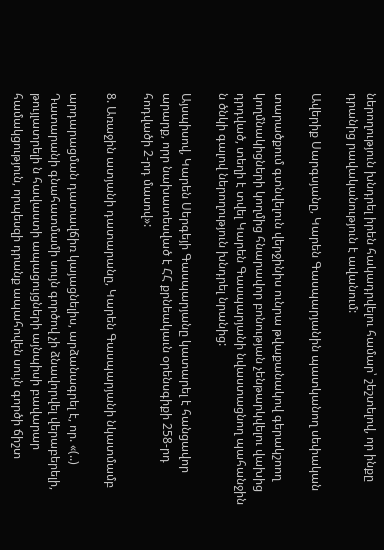ներողություն խնդրել իրեն հակադրվելու համար՝ շեշտելով, որ ինքը դրանից րավականություն է ավանում:

Ավերիք Սարգսյանը, Կարեն Գասպարյանին պատկանող սեփական

տարածքում գտնվելուն վերջինիս ունրա թվաքանակով գերակշոող կողմնակիցների կողմից հնարավոր բոնության չենթարկվելու վախից դրդված, տեղի է տվել Կարեն Գասպարյանի նվաստացնող պահանջին ն ծնկի գալով ներողություն խնդրել նրանից:

Այսպիսով, Կարեն Սերգեյի Գասպարյանը կատարել է հանցավոր արարք, որր նախատեսված է ՀՀ քրնեակաւն օրենսգիքի 258-րդ հոդվածի 2-րդ մասով»:

8. Առաջին ատյանի դատարանը, Կարեն Գասպարյանի նկատմամբ

արդարացման դատավճիռ կայացնելիս, արձանագրել է, որ. «(..) Դատարանի գնահատմամի սույն գործով չի ձնավորվել վերաբերելի, թույլատրելի ն հավաստի ապացույցների այնպիսի բավարար համակցություն, որպեսզի դրանք ապահովեն սույն գործի ճիշտ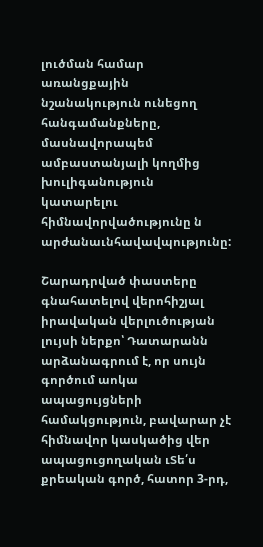լուծման համար առանցքային նշանակություն ունեցող հանգամանքները, մասնավորապեմ ամբաստանյալի կողմից խուլիգանություն կատարելու հիմնավորվածությունը ն արժանաւնհավավպությունը:

Շարադրված փաստերը գնահատելով վերոհիշյալ իրավական վերլուծության լույսի ներքո՝ Դատարանն արձանագրում է, որ սույն գործում աոկա ապացույցների համակցություն, բավարար չէ հիմնավոր կասկածից վեր ապացուցողական ւՏե՛ս քրեական գործ, հատոր 3-րդ,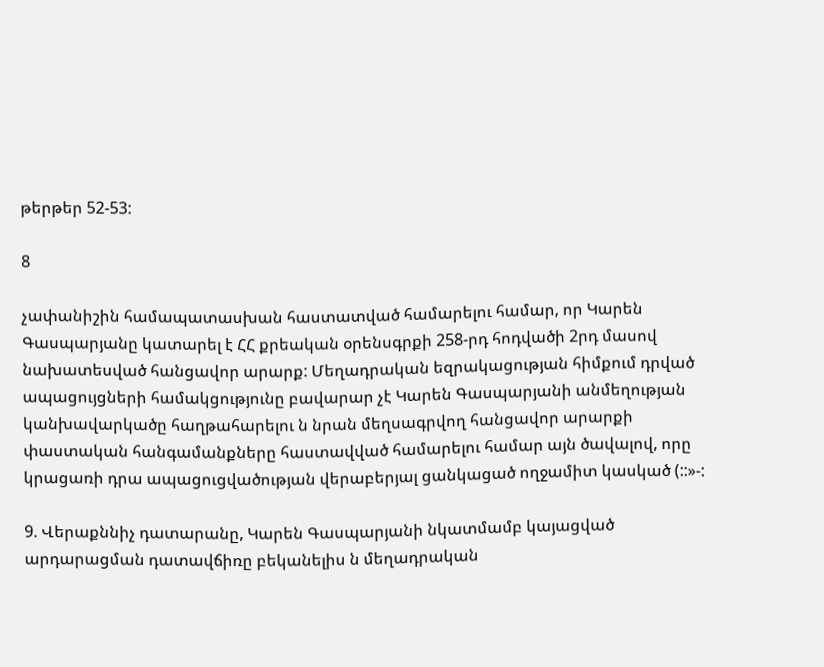թերթեր 52-53:

8

չափանիշին համապատասխան հաստատված համարելու համար, որ Կարեն Գասպարյանը կատարել է ՀՀ քրեական օրենսգրքի 258-րդ հոդվածի 2րդ մասով նախատեսված հանցավոր արարք: Մեղադրական եզրակացության հիմքում դրված ապացույցների համակցությունը բավարար չէ Կարեն Գասպարյանի անմեղության կանխավարկածը հաղթահարելու ն նրան մեղսագրվող հանցավոր արարքի փաստական հանգամանքները հաստավված համարելու համար այն ծավալով, որը կրացառի դրա ապացուցվածության վերաբերյալ ցանկացած ողջամիտ կասկած (::»-:

9. Վերաքննիչ դատարանը, Կարեն Գասպարյանի նկատմամբ կայացված արդարացման դատավճիռը բեկանելիս ն մեղադրական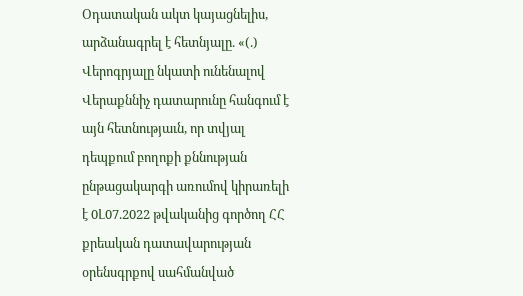Օդատական ակտ կայացնելիս, արձանագրել է հետնյալը. «(.) Վերոգրյալը նկատի ունենալով Վերաքննիչ դատարունը հանգում է այն հետնությաւն, որ տվյալ դեպքում բողոքի քննության ընթացակարգի առումով կիրառելի է 0Լ07.2022 թվականից գործող ՀՀ քրեական դատավարության օրենսգրքով սահմանված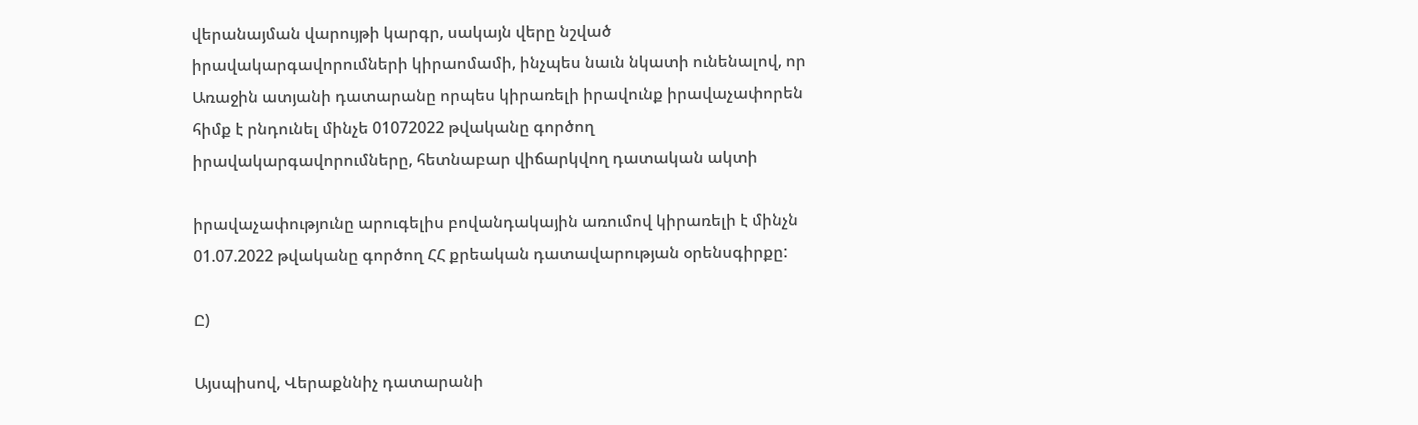վերանայման վարույթի կարգր, սակայն վերը նշված իրավակարգավորումների կիրաոմամի, ինչպես նաւն նկատի ունենալով, որ Առաջին ատյանի դատարանը որպես կիրառելի իրավունք իրավաչափորեն հիմք է րնդունել մինչե 01072022 թվականը գործող իրավակարգավորումները, հետնաբար վիճարկվող դատական ակտի

իրավաչափությունը արուգելիս բովանդակային առումով կիրառելի է մինչն 01.07.2022 թվականը գործող ՀՀ քրեական դատավարության օրենսգիրքը:

Ը)

Այսպիսով, Վերաքննիչ դատարանի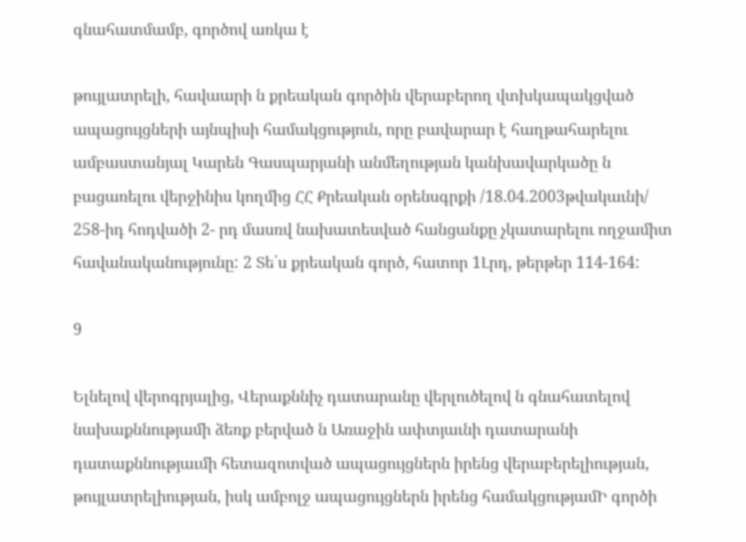գնահատմամբ, գործով առկա է

թույլատրելի, հավաարի ն քրեական գործին վերաբերող վտխկապակցված ապացույցների այնպիսի համակցություն, որը բավարար է հաղթահարելու ամբաստանյալ Կարեն Գասպարյանի անմեղության կանխավարկածը ն բացառելու վերջինիս կողմից ՀՀ Քրեական օրենսգրքի /18.04.2003թվակաւնի/ 258-իդ հոդվածի 2- րդ մասռվ նախատեսված հանցանքը չկատարելու ողջամիտ հավանականությունը: 2 Տե՛ս քրեական գործ, հատոր 1Լրդ, թերթեր 114-164:

9

Ելնելով վերոգրյալից, Վերաքննիչ դատարանը վերլուծելով ն գնահատելով նախաքննությամի ձեռք բերված ն Առաջին ափտյաւնի դատարանի դատաքննությաւմի հետազոտված ապացույցներն իրենց վերաբերելիության, թույլատրելիության, իսկ ամբոլջ ապացույցներն իրենց համակցությամԻ գործի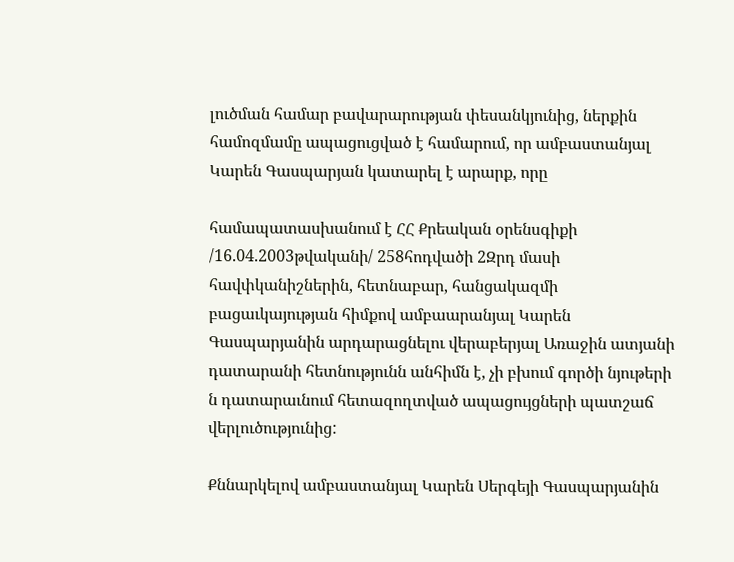լուծման համար բավարարության փեսանկյունից, ներքին համոզմամը ապացուցված է համարում, որ ամբաստանյալ Կարեն Գասպարյան կատարել է արարք, որը

համապատասխանում է ՀՀ Քրեական օրենսգիքի /16.04.2003թվականի/ 258հոդվածի 2Զրդ մասի հավփկանիշներին, հետնաբար, հանցակազմի բացաւկայության հիմքով ամբաարանյալ Կարեն Գասպարյանին արդարացնելու վերաբերյալ Առաջին ատյանի դատարանի հետնությունն անհիմն է, չի բխում գործի նյութերի ն դատարաւնում հետազողտված ապացույցների պատշաճ վերլուծությունից:

Քննարկելով ամբաստանյալ Կարեն Սերգեյի Գասպարյանին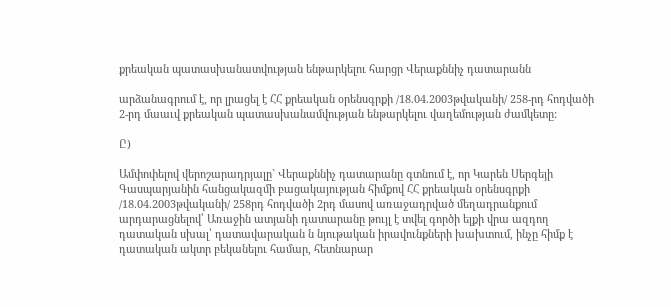քրեական պատասխանատվության ենթարկելու հարցր Վերաքննիչ դատարանն

արձանագրում է, որ լրացել է ՀՀ քրեական օրենսգրքի /18.04.2003թվականի/ 258-րդ հոդվածի 2-րդ մաաւվ քրեական պատասխանամվության ենթարկելու վաղեմության ժամկետը:

Ը)

Ամփոփելով վերոշարադրյալը` Վերաքննիչ դատարանը գտնում է, որ Կարեն Սերգեյի Գասպարյանին հանցակազմի բացակայության հիմքով ՀՀ քրեական օրենսգրքի /18.04.2003թվականի/ 258րդ հոդվածի 2րդ մասով առաջադրված մեղադրանքում արդարացնելով՝ Առաջին ատյանի դատարանը թույլ է տվել գործի ելքի վրա ազդող դատական սխալ՝ դատավարական ն նյութական իրավունքների խախտում, ինչը հիմք է դատական ակտր բեկանելու համար, հետնարար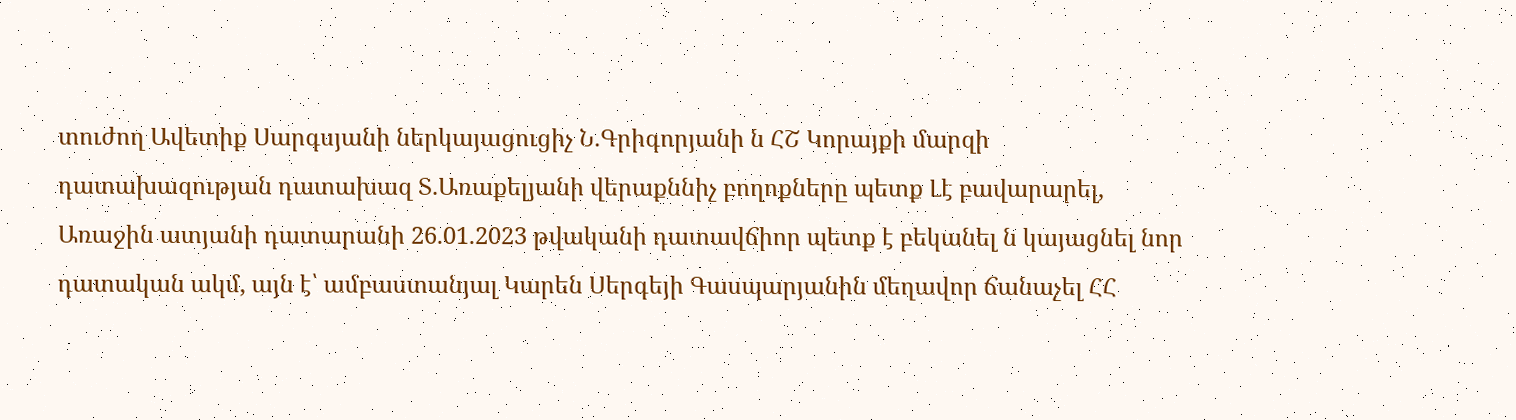տուժող Ավետիք Սարգսյանի ներկայացուցիչ Ն.Գրիգորյանի ն ՀՇ Կորայքի մարզի դատախազության դատախազ Տ.Առաքելյանի վերաքննիչ բողոքները պետք Լէ բավարարել, Առաջին ատյանի դատարանի 26.01.2023 թվականի դատավճիոր պետք է բեկանել ն կայացնել նոր դատական ակմ, այն է՝ ամբաստանյալ Կարեն Սերգեյի Գասպարյանին մեղավոր ճանաչել ՀՀ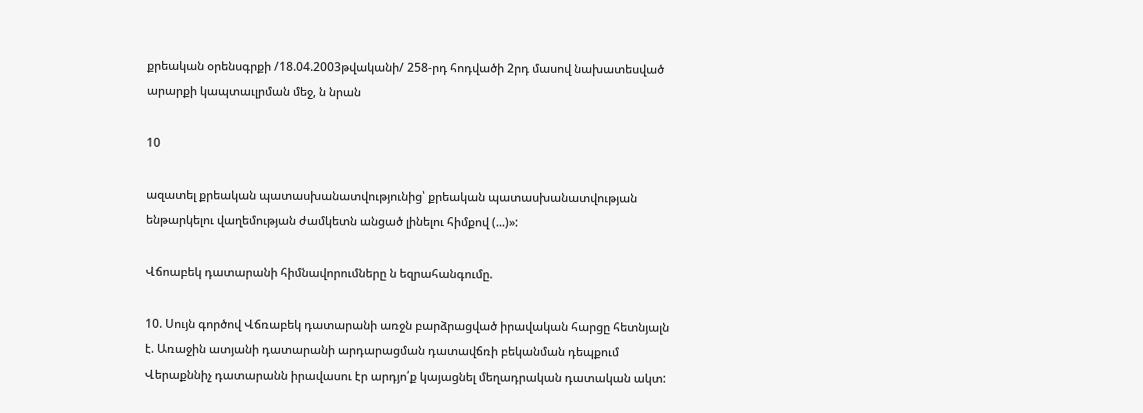քրեական օրենսգրքի /18.04.2003թվականի/ 258-րդ հոդվածի 2րդ մասով նախատեսված արարքի կապտաւլրման մեջ, ն նրան

10

ազատել քրեական պատասխանատվությունից՝ քրեական պատասխանատվության ենթարկելու վաղեմության ժամկետն անցած լինելու հիմքով (...)»:

Վճոաբեկ դատարանի հիմնավորումները ն եզրահանգումը.

10. Սույն գործով Վճռաբեկ դատարանի առջն բարձրացված իրավական հարցը հետնյալն է. Առաջին ատյանի դատարանի արդարացման դատավճռի բեկանման դեպքում Վերաքննիչ դատարանն իրավասու էր արդյո՛ք կայացնել մեղադրական դատական ակտ: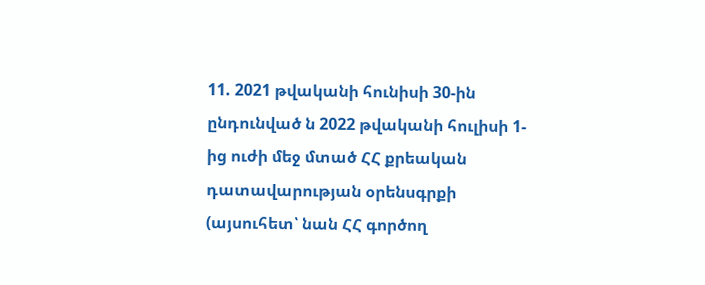11. 2021 թվականի հունիսի 30-ին ընդունված ն 2022 թվականի հուլիսի 1-ից ուժի մեջ մտած ՀՀ քրեական դատավարության օրենսգրքի (այսուհետ՝ նան ՀՀ գործող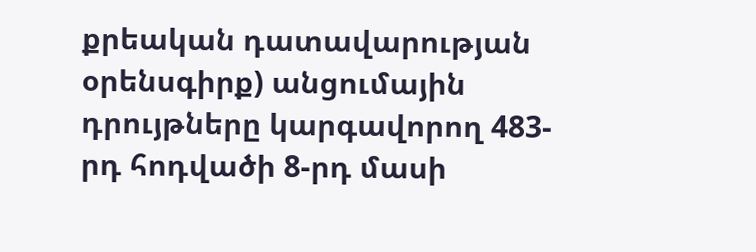քրեական դատավարության օրենսգիրք) անցումային դրույթները կարգավորող 483-րդ հոդվածի 8-րդ մասի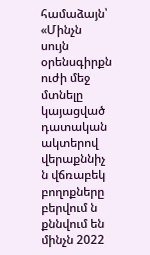համաձայն՝ «Մինչն սույն օրենսգիրքն ուժի մեջ մտնելը կայացված դատական ակտերով վերաքննիչ ն վճռաբեկ բողոքները բերվում ն քննվում են մինչն 2022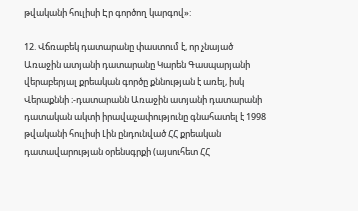թվականի հուլիսի Էր գործող կարգով»:

12. Վճռաբեկ դատարանը փաստում է, որ չնայած Առաջին ատյանի դատարանը Կարեն Գասպարյանի վերաբերյալ քրեական գործը քննության է առել, իսկ Վերաքննի ։-դատարանն Առաջին ատյանի դատարանի դատական ակտի իրավաչափությունը գնահատել է 1998 թվականի հուլիսի Լին ընդունված ՀՀ քրեական դատավարության օրենսգրքի (այսուհետ ՀՀ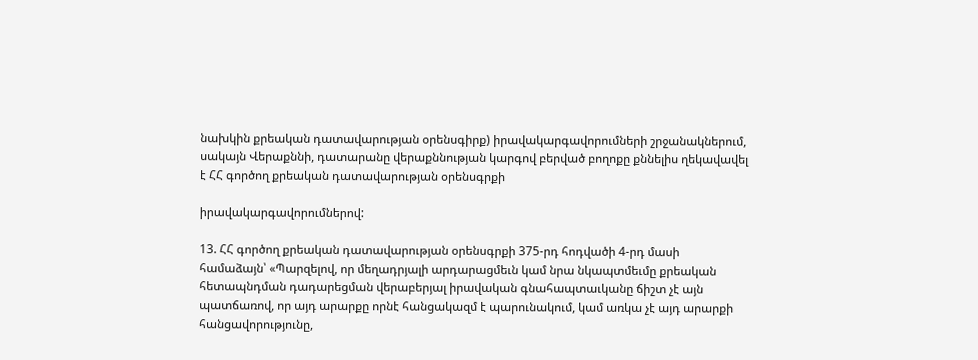նախկին քրեական դատավարության օրենսգիրք) իրավակարգավորումների շրջանակներում, սակայն Վերաքննի, դատարանը վերաքննության կարգով բերված բողոքը քննելիս ղեկավավել է ՀՀ գործող քրեական դատավարության օրենսգրքի

իրավակարգավորումներով:

13. ՀՀ գործող քրեական դատավարության օրենսգրքի 375-րդ հոդվածի 4-րդ մասի համաձայն՝ «Պարզելով, որ մեղադրյալի արդարացմեւն կամ նրա նկապտմեւմը քրեական հետապնդման դադարեցման վերաբերյալ իրավական գնահապտաւկանը ճիշտ չէ այն պատճառով, որ այդ արարքը որնէ հանցակազմ է պարունակում, կամ առկա չէ այդ արարքի հանցավորությունը,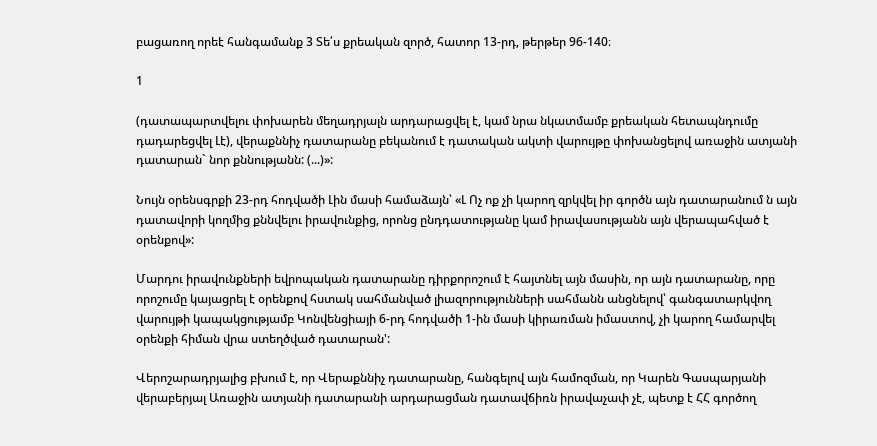բացառող որեէ հանգամանք 3 Տե՛ս քրեական զործ, հատոր 13-րդ, թերթեր 96-140։

1

(դատապարտվելու փոխարեն մեղադրյալն արդարացվել է, կամ նրա նկատմամբ քրեական հետապնդումը դադարեցվել Լէ), վերաքննիչ դատարանը բեկանում է դատական ակտի վարույթը փոխանցելով առաջին ատյանի դատարան` նոր քննությանն: (...)»:

Նույն օրենսգրքի 23-րդ հոդվածի Լին մասի համաձայն՝ «Լ Ոչ ոք չի կարող զրկվել իր գործն այն դատարանում ն այն դատավորի կողմից քննվելու իրավունքից, որոնց ընդդատությանը կամ իրավասությանն այն վերապահված է օրենքով»:

Մարդու իրավունքների եվրոպական դատարանը դիրքորոշում է հայտնել այն մասին, որ այն դատարանը, որը որոշումը կայացրել է օրենքով հստակ սահմանված լիազորությունների սահմանն անցնելով՝ գանգատարկվող վարույթի կապակցությամբ Կոնվենցիայի 6-րդ հոդվածի 1-ին մասի կիրառման իմաստով, չի կարող համարվել օրենքի հիման վրա ստեղծված դատարան':

Վերոշարադրյալից բխում է, որ Վերաքննիչ դատարանը, հանգելով այն համոզման, որ Կարեն Գասպարյանի վերաբերյալ Առաջին ատյանի դատարանի արդարացման դատավճիռն իրավաչափ չէ, պետք է ՀՀ գործող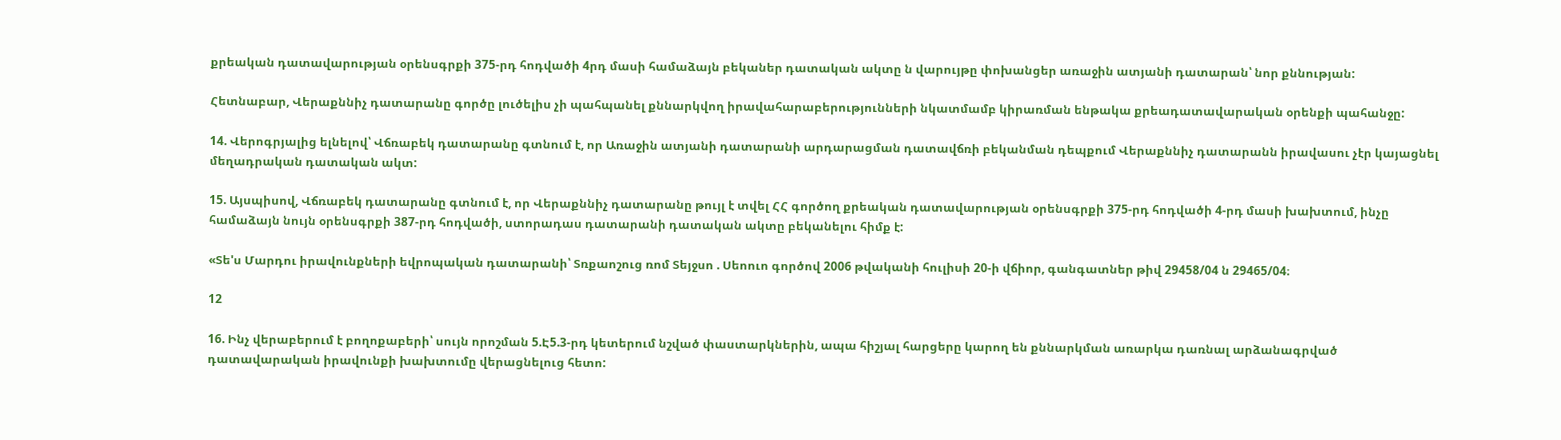քրեական դատավարության օրենսգրքի 375-րդ հոդվածի 4րդ մասի համաձայն բեկաներ դատական ակտը ն վարույթը փոխանցեր առաջին ատյանի դատարան՝ նոր քննության:

Հետնաբար, Վերաքննիչ դատարանը գործը լուծելիս չի պահպանել քննարկվող իրավահարաբերությունների նկատմամբ կիրառման ենթակա քրեադատավարական օրենքի պահանջը:

14. Վերոգրյալից ելնելով՝ Վճռաբեկ դատարանը գտնում է, որ Առաջին ատյանի դատարանի արդարացման դատավճռի բեկանման դեպքում Վերաքննիչ դատարանն իրավասու չէր կայացնել մեղադրական դատական ակտ:

15. Այսպիսով, Վճռաբեկ դատարանը գտնում է, որ Վերաքննիչ դատարանը թույլ է տվել ՀՀ գործող քրեական դատավարության օրենսգրքի 375-րդ հոդվածի 4-րդ մասի խախտում, ինչը համաձայն նույն օրենսգրքի 387-րդ հոդվածի, ստորադաս դատարանի դատական ակտը բեկանելու հիմք է:

«Տե'ս Մարդու իրավունքների եվրոպական դատարանի՝ Տռքաոշուց ռոմ Տեյջսո . Սեոուո գործով 2006 թվականի հուլիսի 20-ի վճիոր, գանգատներ թիվ 29458/04 ն 29465/04։

12

16. Ինչ վերաբերում է բողոքաբերի՝ սույն որոշման 5.Է5.3-րդ կետերում նշված փաստարկներին, ապա հիշյալ հարցերը կարող են քննարկման առարկա դառնալ արձանագրված դատավարական իրավունքի խախտումը վերացնելուց հետո: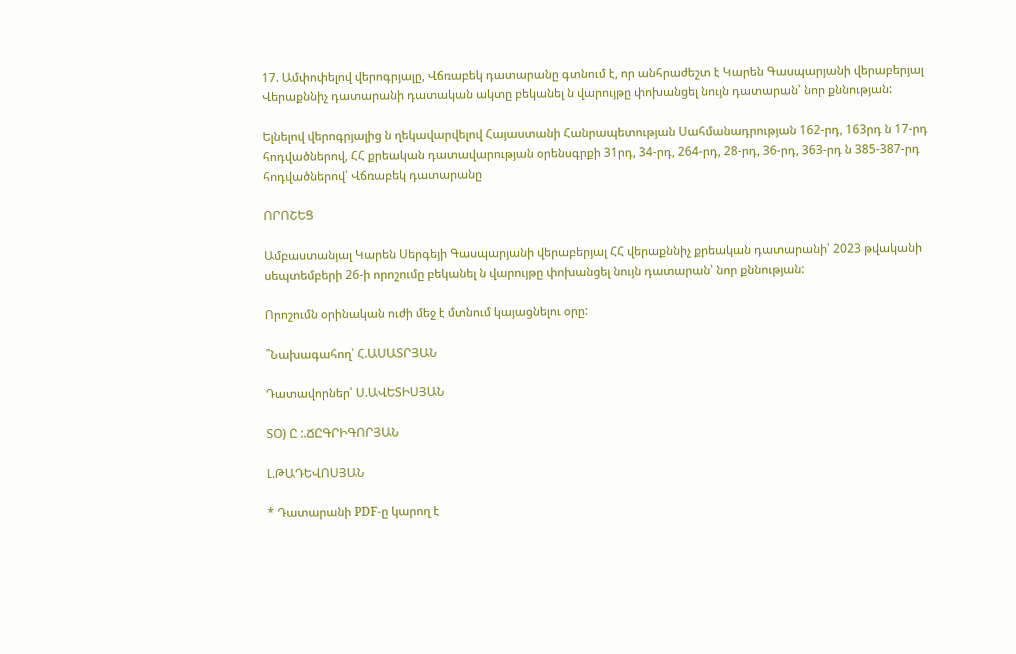17. Ամփոփելով վերոգրյալը, Վճռաբեկ դատարանը գտնում է, որ անհրաժեշտ է Կարեն Գասպարյանի վերաբերյալ Վերաքննիչ դատարանի դատական ակտը բեկանել ն վարույթը փոխանցել նույն դատարան՝ նոր քննության:

Ելնելով վերոգրյալից ն ղեկավարվելով Հայաստանի Հանրապետության Սահմանադրության 162-րդ, 163րդ ն 17-րդ հոդվածներով, ՀՀ քրեական դատավարության օրենսգրքի 31րդ, 34-րդ, 264-րդ, 28-րդ, 36-րդ, 363-րդ ն 385-387-րդ հոդվածներով՝ Վճռաբեկ դատարանը

ՈՐՈՇԵՑ

Ամբաստանյալ Կարեն Սերգեյի Գասպարյանի վերաբերյալ ՀՀ վերաքննիչ քրեական դատարանի՝ 2023 թվականի սեպտեմբերի 26-ի որոշումը բեկանել ն վարույթը փոխանցել նույն դատարան՝ նոր քննության:

Որոշումն օրինական ուժի մեջ է մտնում կայացնելու օրը:

՞Նախագահող՝ Հ.ԱՍԱՏՐՅԱՆ

Դատավորներ՝ Ս.ԱՎԵՏԻՍՅԱՆ

ՏՕ) Ը :.ՃԸԳՐԻԳՈՐՅԱՆ

Լ.ԹԱԴԵՎՈՍՅԱՆ

* Դատարանի PDF-ը կարող է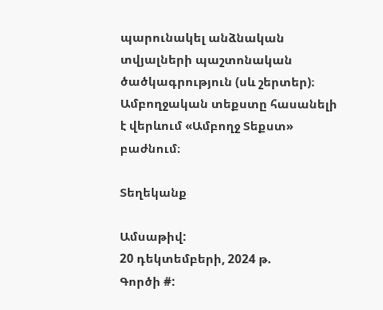պարունակել անձնական տվյալների պաշտոնական ծածկագրություն (սև շերտեր)։ Ամբողջական տեքստը հասանելի է վերևում «Ամբողջ Տեքստ» բաժնում։

Տեղեկանք

Ամսաթիվ:
20 դեկտեմբերի, 2024 թ.
Գործի #: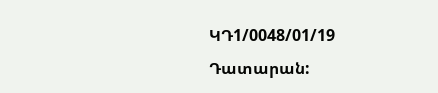ԿԴ1/0048/01/19
Դատարան: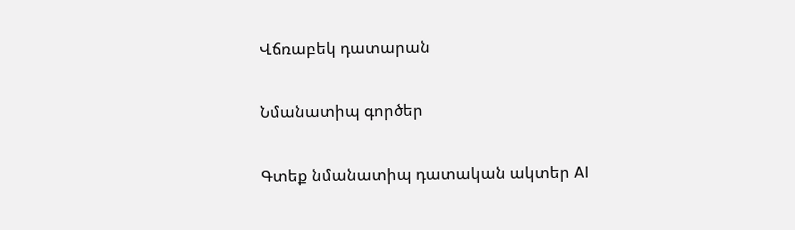Վճռաբեկ դատարան

Նմանատիպ գործեր

Գտեք նմանատիպ դատական ակտեր AI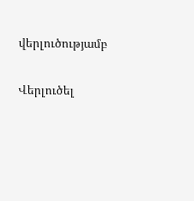վերլուծությամբ

Վերլուծել